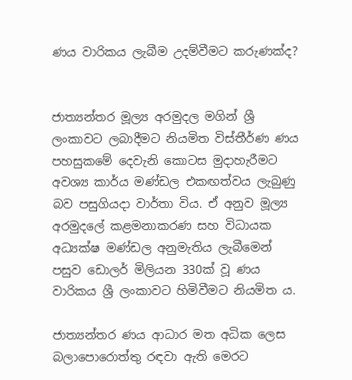ණය වාරිකය ලැබීම උදම්වීමට කරුණක්ද?


ජාත්‍යන්තර මූල්‍ය අරමුදල මගින් ශ්‍රී ලංකාවට ලබාදීමට නියමිත විස්තීර්ණ ණය පහසුකමේ දෙවැනි කොටස මුදාහැරීමට අවශ්‍ය කාර්ය මණ්ඩල එකඟත්වය ලැබුණු බව පසුගියදා වාර්තා විය. ඒ අනුව මූල්‍ය අරමුදලේ කළමනාකරණ සහ විධායක අධ්‍යක්ෂ මණ්ඩල අනුමැතිය ලැබීමෙන් පසුව ඩොලර් මිලියන 330ක් වූ ණය වාරිකය ශ්‍රී ලංකාවට හිමිවීමට නියමිත ය.

ජාත්‍යන්තර ණය ආධාර මත අධික ලෙස බලාපොරොත්තු රඳවා ඇති මෙරට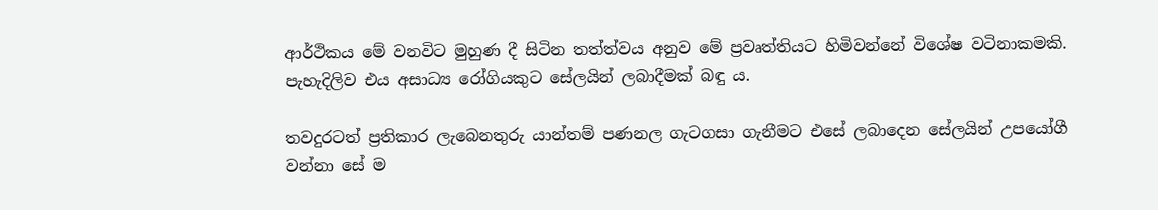ආර්ථිකය මේ වනවිට මුහුණ දී සිටින තත්ත්වය අනුව මේ ප්‍රවෘත්තියට හිමිවන්නේ විශේෂ වටිනාකමකි. පැහැදිලිව එය අසාධ්‍ය රෝගියකුට සේලයින් ලබාදීමක් බඳු ය.

තවදුරටත් ප්‍රතිකාර ලැබෙනතුරු යාන්තම් පණනල ගැටගසා ගැනීමට එසේ ලබාදෙන සේලයින් උපයෝගී වන්නා සේ ම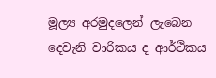මූල්‍ය අරමුදලෙන් ලැබෙන දෙවැනි වාරිකය ද ආර්ථිකය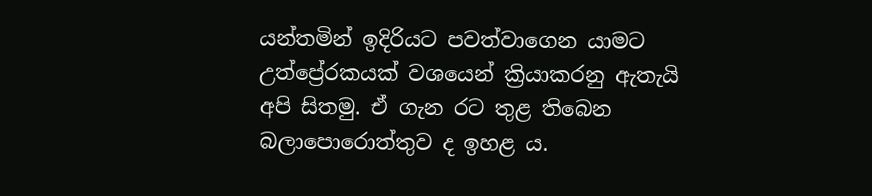යන්තමින් ඉදිරියට පවත්වාගෙන යාමට උත්ප්‍රේරකයක් වශයෙන් ක්‍රියාකරනු ඇතැයි අපි සිතමු. ඒ ගැන රට තුළ තිබෙන බලාපොරොත්තුව ද ඉහළ ය.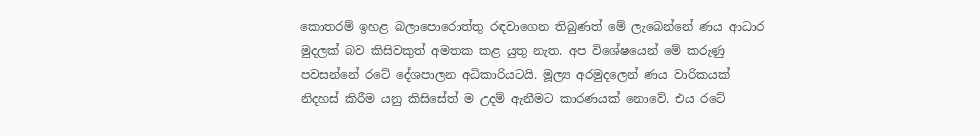කොතරම් ඉහළ බලාපොරොත්තු රඳවාගෙන තිබුණත් මේ ලැබෙන්නේ ණය ආධාර මුදලක් බව කිසිවකුත් අමතක කළ යුතු නැත. අප විශේෂයෙන් මේ කරුණු පවසන්නේ රටේ දේශපාලන අධිකාරියටයි. මූල්‍ය අරමුදලෙන් ණය වාරිකයක් නිදහස් කිරීම යනු කිසිසේත් ම උදම් ඇනීමට කාරණයක් නොවේ. එය රටේ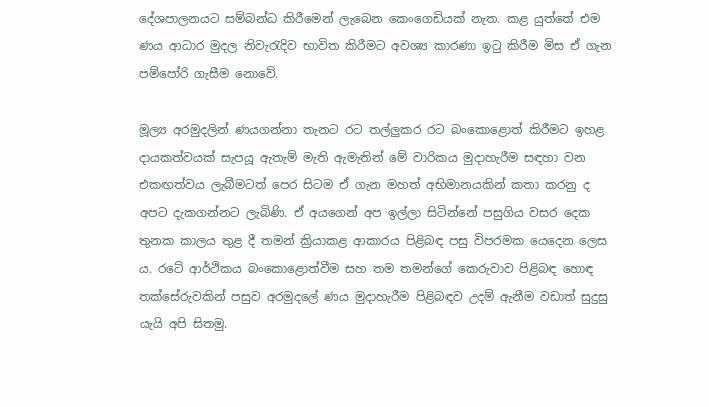දේශපාලනයට සම්බන්ධ කිරීමෙන් ලැබෙන කෙංගෙඩියක් නැත. කළ යුත්තේ එම ණය ආධාර මුදල නිවැරැදිව භාවිත කිරීමට අවශ්‍ය කාරණා ඉටු කිරීම මිස ඒ ගැන පම්පෝරි ගැසීම නොවේ.

මූල්‍ය අරමුදලින් ණයගන්නා තැනට රට තල්ලු‍කර රට බංකොළොත් කිරීමට ඉහළ දායකත්වයක් සැපයූ ඇතැම් මැති ඇමැතින් මේ වාරිකය මුදාහැරීම සඳහා වන එකඟත්වය ලැබීමටත් පෙර සිටම ඒ ගැන මහත් අභිමානයකින් කතා කරනු ද අපට දැකගන්නට ලැබිණි. ඒ අයගෙන් අප ඉල්ලා සිටින්නේ පසුගිය වසර දෙක තුනක කාලය තුළ දී තමන් ක්‍රියාකළ ආකාරය පිළිබඳ පසු විපරමක යෙදෙන ලෙස ය. රටේ ආර්ථිකය බංකොළොත්වීම සහ තම තමන්ගේ කෙරුවාව පිළිබඳ හොඳ තක්සේරුවකින් පසුව අරමුදලේ ණය මුදාහැරීම පිළිබඳව උදම් ඇනීම වඩාත් සුදුසු යැයි අපි සිතමු.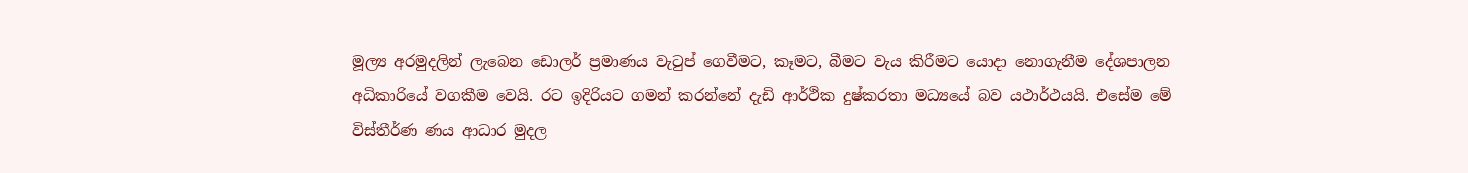මූල්‍ය අරමුදලින් ලැබෙන ඩොලර් ප්‍රමාණය වැටුප් ගෙවීමට, කෑමට, බීමට වැය කිරීමට යොදා නොගැනීම දේශපාලන අධිකාරියේ වගකීම වෙයි. රට ඉදිරියට ගමන් කරන්නේ දැඩි ආර්ථික දුෂ්කරතා මධ්‍යයේ බව යථාර්ථයයි. එසේම මේ විස්තීර්ණ ණය ආධාර මුදල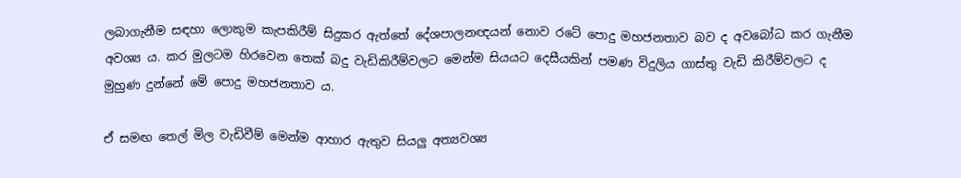ලබාගැනීම සඳහා ලොකුම කැපකිරීම් සිදුකර ඇත්තේ දේශපාලනඥයන් නොව රටේ පොදු මහජනතාව බව ද අවබෝධ කර ගැනීම අවශ්‍ය ය. කර මුලටම හිරවෙන තෙක් බදු වැඩිකිරීම්වලට මෙන්ම සියයට දෙසීයකින් පමණ විදුලිය ගාස්තු වැඩි කිරීම්වලට ද මුහුණ දුන්නේ මේ පොදු මහජනතාව ය.

ඒ සමඟ තෙල් මිල වැඩිවීම් මෙන්ම ආහාර ඇතුව සියලු‍ අත්‍යවශ්‍ය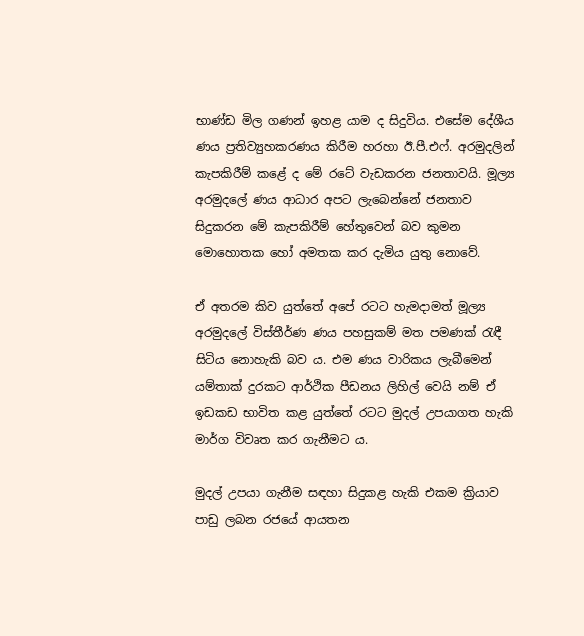භාණ්ඩ මිල ගණන් ඉහළ යාම ද සිදුවිය. එසේම දේශීය ණය ප්‍රතිව්‍යුහකරණය කිරීම හරහා ඊ.පී.එෆ්. අරමුදලින් කැපකිරීම් කළේ ද මේ රටේ වැඩකරන ජනතාවයි. මූල්‍ය අරමුදලේ ණය ආධාර අපට ලැබෙන්නේ ජනතාව සිදුකරන මේ කැපකිරීම් හේතුවෙන් බව කුමන මොහොතක හෝ අමතක කර දැමිය යුතු නොවේ.

ඒ අතරම කිව යුත්තේ අපේ රටට හැමදාමත් මූල්‍ය අරමුදලේ විස්තීර්ණ ණය පහසුකම් මත පමණක් රැඳී සිටිය නොහැකි බව ය. එම ණය වාරිකය ලැබීමෙන් යම්තාක් දුරකට ආර්ථික පීඩනය ලිහිල් වෙයි නම් ඒ ඉඩකඩ භාවිත කළ යුත්තේ රටට මුදල් උපයාගත හැකි මාර්ග විවෘත කර ගැනීමට ය.

මුදල් උපයා ගැනීම සඳහා සිදුකළ හැකි එකම ක්‍රියාව පාඩු ලබන රජයේ ආයතන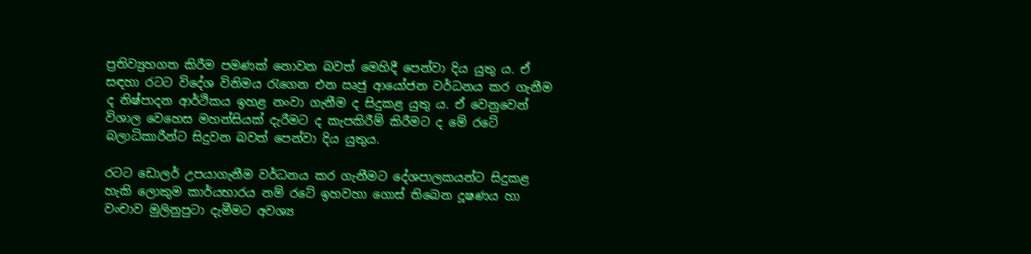ප්‍රතිව්‍යුහගත කිරීම පමණක් නොවන බවත් මෙහිදී පෙන්වා දිය යුතු ය. ඒ සඳහා රටට විදේශ විනිමය රැගෙන එන ඍජු ආයෝජන වර්ධනය කර ගැනීම ද නිෂ්පාදන ආර්ථිකය ඉහළ නංවා ගැනීම ද සිදුකළ යුතු ය. ඒ වෙනුවෙන් විශාල වෙහෙස මහන්සියක් දැරීමට ද කැපකිරීම් කිරීමට ද මේ රටේ බලාධිකාරීන්ට සිදුවන බවත් පෙන්වා දිය යුතුය.

රටට ඩොලර් උපයාගැනීම වර්ධනය කර ගැනීමට දේශපාලකයන්ට සිදුකළ හැකි ලොකුම කාර්යභාරය නම් රටේ ඉහවහා ගොස් තිබෙන දූෂණය හා වංචාව මුලිනුපුටා දැමීමට අවශ්‍ය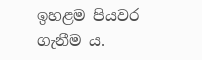ඉහළම පියවර ගැනීම ය.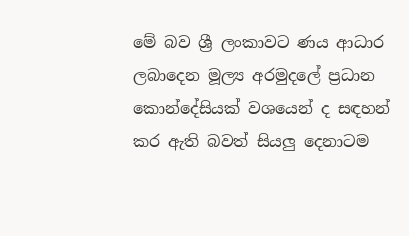මේ බව ශ්‍රී ලංකාවට ණය ආධාර ලබාදෙන මූල්‍ය අරමුදලේ ප්‍රධාන කොන්දේසියක් වශයෙන් ද සඳහන් කර ඇති බවත් සියලු‍ දෙනාටම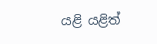යළි යළිත්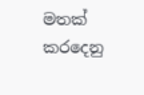මතක් කරදෙනු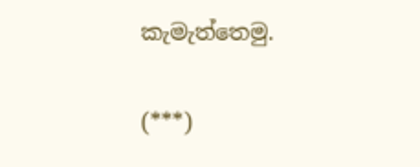කැමැත්තෙමු.

(***)